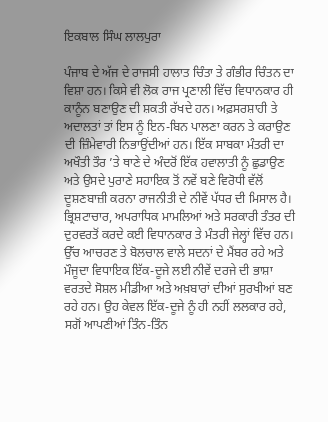ਇਕਬਾਲ ਸਿੰਘ ਲਾਲਪੁਰਾ

ਪੰਜਾਬ ਦੇ ਅੱਜ ਦੇ ਰਾਜਸੀ ਹਾਲਾਤ ਚਿੰਤਾ ਤੇ ਗੰਭੀਰ ਚਿੰਤਨ ਦਾ ਵਿਸ਼ਾ ਹਨ। ਕਿਸੇ ਵੀ ਲੋਕ ਰਾਜ ਪ੍ਰਣਾਲੀ ਵਿੱਚ ਵਿਧਾਨਕਾਰ ਹੀ ਕਾਨੂੰਨ ਬਣਾਉਣ ਦੀ ਸ਼ਕਤੀ ਰੱਖਦੇ ਹਨ। ਅਫ਼ਸਰਸ਼ਾਹੀ ਤੇ ਅਦਾਲਤਾਂ ਤਾਂ ਇਸ ਨੂੰ ਇਨ-ਬਿਨ ਪਾਲਣਾ ਕਰਨ ਤੇ ਕਰਾਉਣ ਦੀ ਜ਼ਿੰਮੇਵਾਰੀ ਨਿਭਾਉਂਦੀਆਂ ਹਨ। ਇੱਕ ਸਾਬਕਾ ਮੰਤਰੀ ਦਾ ਅਖੌਤੀ ਤੌਰ ’ਤੇ ਥਾਣੇ ਦੇ ਅੰਦਰੋਂ ਇੱਕ ਹਵਾਲਾਤੀ ਨੂੰ ਛੁਡਾਉਣ ਅਤੇ ਉਸਦੇ ਪੁਰਾਣੇ ਸਹਾਇਕ ਤੋਂ ਨਵੇਂ ਬਣੇ ਵਿਰੋਧੀ ਵੱਲੋਂ ਦੂਸ਼ਣਬਾਜ਼ੀ ਕਰਨਾ ਰਾਜਨੀਤੀ ਦੇ ਨੀਵੇਂ ਪੱਧਰ ਦੀ ਮਿਸਾਲ ਹੈ। ਭ੍ਰਿਸ਼ਟਾਚਾਰ, ਅਪਰਾਧਿਕ ਮਾਮਲਿਆਂ ਅਤੇ ਸਰਕਾਰੀ ਤੰਤਰ ਦੀ ਦੁਰਵਰਤੋਂ ਕਰਦੇ ਕਈ ਵਿਧਾਨਕਾਰ ਤੇ ਮੰਤਰੀ ਜੇਲ੍ਹਾਂ ਵਿੱਚ ਹਨ। ਉੱਚ ਆਚਰਣ ਤੇ ਬੋਲਚਾਲ ਵਾਲੇ ਸਦਨਾਂ ਦੇ ਮੈਂਬਰ ਰਹੇ ਅਤੇ ਮੌਜੂਦਾ ਵਿਧਾਇਕ ਇੱਕ-ਦੂਜੇ ਲਈ ਨੀਵੇਂ ਦਰਜੇ ਦੀ ਭਾਸ਼ਾ ਵਰਤਦੇ ਸੋਸ਼ਲ ਮੀਡੀਆ ਅਤੇ ਅਖ਼ਬਾਰਾਂ ਦੀਆਂ ਸੁਰਖੀਆਂ ਬਣ ਰਹੇ ਹਨ। ਉਹ ਕੇਵਲ ਇੱਕ-ਦੂਜੇ ਨੂੰ ਹੀ ਨਹੀਂ ਲਲਕਾਰ ਰਹੇ, ਸਗੋਂ ਆਪਣੀਆਂ ਤਿੰਨ-ਤਿੰਨ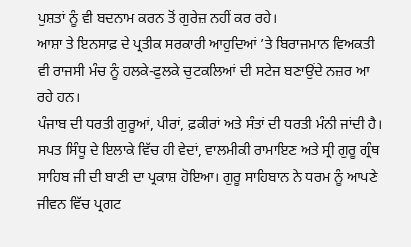ਪੁਸ਼ਤਾਂ ਨੂੰ ਵੀ ਬਦਨਾਮ ਕਰਨ ਤੋਂ ਗੁਰੇਜ਼ ਨਹੀਂ ਕਰ ਰਹੇ।
ਆਸ਼ਾ ਤੇ ਇਨਸਾਫ਼ ਦੇ ਪ੍ਰਤੀਕ ਸਰਕਾਰੀ ਆਹੁਦਿਆਂ ’ਤੇ ਬਿਰਾਜਮਾਨ ਵਿਅਕਤੀ ਵੀ ਰਾਜਸੀ ਮੰਚ ਨੂੰ ਹਲਕੇ-ਫੁਲਕੇ ਚੁਟਕਲਿਆਂ ਦੀ ਸਟੇਜ ਬਣਾਉਂਦੇ ਨਜ਼ਰ ਆ ਰਹੇ ਹਨ।
ਪੰਜਾਬ ਦੀ ਧਰਤੀ ਗੁਰੂਆਂ, ਪੀਰਾਂ, ਫ਼ਕੀਰਾਂ ਅਤੇ ਸੰਤਾਂ ਦੀ ਧਰਤੀ ਮੰਨੀ ਜਾਂਦੀ ਹੈ। ਸਪਤ ਸਿੰਧੂ ਦੇ ਇਲਾਕੇ ਵਿੱਚ ਹੀ ਵੇਦਾਂ, ਵਾਲਮੀਕੀ ਰਾਮਾਇਣ ਅਤੇ ਸ੍ਰੀ ਗੁਰੂ ਗ੍ਰੰਥ ਸਾਹਿਬ ਜੀ ਦੀ ਬਾਣੀ ਦਾ ਪ੍ਰਕਾਸ਼ ਹੋਇਆ। ਗੁਰੂ ਸਾਹਿਬਾਨ ਨੇ ਧਰਮ ਨੂੰ ਆਪਣੇ ਜੀਵਨ ਵਿੱਚ ਪ੍ਰਗਟ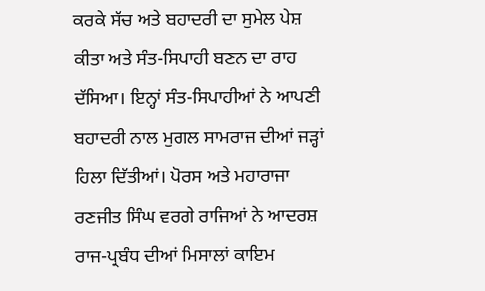ਕਰਕੇ ਸੱਚ ਅਤੇ ਬਹਾਦਰੀ ਦਾ ਸੁਮੇਲ ਪੇਸ਼ ਕੀਤਾ ਅਤੇ ਸੰਤ-ਸਿਪਾਹੀ ਬਣਨ ਦਾ ਰਾਹ ਦੱਸਿਆ। ਇਨ੍ਹਾਂ ਸੰਤ-ਸਿਪਾਹੀਆਂ ਨੇ ਆਪਣੀ ਬਹਾਦਰੀ ਨਾਲ ਮੁਗਲ ਸਾਮਰਾਜ ਦੀਆਂ ਜੜ੍ਹਾਂ ਹਿਲਾ ਦਿੱਤੀਆਂ। ਪੋਰਸ ਅਤੇ ਮਹਾਰਾਜਾ ਰਣਜੀਤ ਸਿੰਘ ਵਰਗੇ ਰਾਜਿਆਂ ਨੇ ਆਦਰਸ਼ ਰਾਜ-ਪ੍ਰਬੰਧ ਦੀਆਂ ਮਿਸਾਲਾਂ ਕਾਇਮ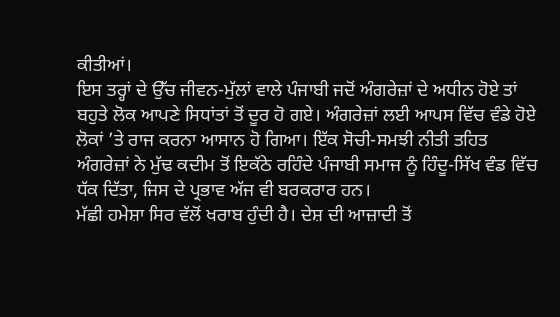ਕੀਤੀਆਂ।
ਇਸ ਤਰ੍ਹਾਂ ਦੇ ਉੱਚ ਜੀਵਨ-ਮੁੱਲਾਂ ਵਾਲੇ ਪੰਜਾਬੀ ਜਦੋਂ ਅੰਗਰੇਜ਼ਾਂ ਦੇ ਅਧੀਨ ਹੋਏ ਤਾਂ ਬਹੁਤੇ ਲੋਕ ਆਪਣੇ ਸਿਧਾਂਤਾਂ ਤੋਂ ਦੂਰ ਹੋ ਗਏ। ਅੰਗਰੇਜ਼ਾਂ ਲਈ ਆਪਸ ਵਿੱਚ ਵੰਡੇ ਹੋਏ ਲੋਕਾਂ ’ਤੇ ਰਾਜ ਕਰਨਾ ਆਸਾਨ ਹੋ ਗਿਆ। ਇੱਕ ਸੋਚੀ-ਸਮਝੀ ਨੀਤੀ ਤਹਿਤ ਅੰਗਰੇਜ਼ਾਂ ਨੇ ਮੁੱਢ ਕਦੀਮ ਤੋਂ ਇਕੱਠੇ ਰਹਿੰਦੇ ਪੰਜਾਬੀ ਸਮਾਜ ਨੂੰ ਹਿੰਦੂ-ਸਿੱਖ ਵੰਡ ਵਿੱਚ ਧੱਕ ਦਿੱਤਾ, ਜਿਸ ਦੇ ਪ੍ਰਭਾਵ ਅੱਜ ਵੀ ਬਰਕਰਾਰ ਹਨ।
ਮੱਛੀ ਹਮੇਸ਼ਾ ਸਿਰ ਵੱਲੋਂ ਖਰਾਬ ਹੁੰਦੀ ਹੈ। ਦੇਸ਼ ਦੀ ਆਜ਼ਾਦੀ ਤੋਂ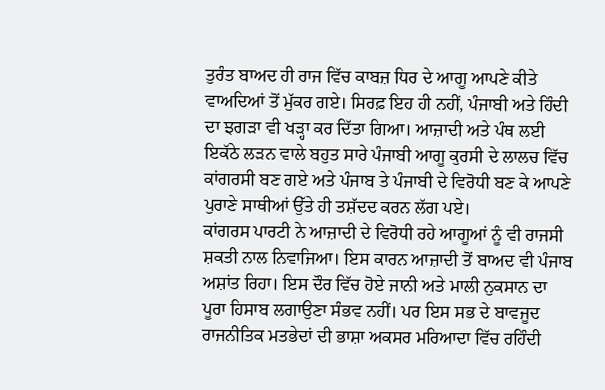ਤੁਰੰਤ ਬਾਅਦ ਹੀ ਰਾਜ ਵਿੱਚ ਕਾਬਜ਼ ਧਿਰ ਦੇ ਆਗੂ ਆਪਣੇ ਕੀਤੇ ਵਾਅਦਿਆਂ ਤੋਂ ਮੁੱਕਰ ਗਏ। ਸਿਰਫ਼ ਇਹ ਹੀ ਨਹੀਂ, ਪੰਜਾਬੀ ਅਤੇ ਹਿੰਦੀ ਦਾ ਝਗੜਾ ਵੀ ਖੜ੍ਹਾ ਕਰ ਦਿੱਤਾ ਗਿਆ। ਆਜ਼ਾਦੀ ਅਤੇ ਪੰਥ ਲਈ ਇਕੱਠੇ ਲੜਨ ਵਾਲੇ ਬਹੁਤ ਸਾਰੇ ਪੰਜਾਬੀ ਆਗੂ ਕੁਰਸੀ ਦੇ ਲਾਲਚ ਵਿੱਚ ਕਾਂਗਰਸੀ ਬਣ ਗਏ ਅਤੇ ਪੰਜਾਬ ਤੇ ਪੰਜਾਬੀ ਦੇ ਵਿਰੋਧੀ ਬਣ ਕੇ ਆਪਣੇ ਪੁਰਾਣੇ ਸਾਥੀਆਂ ਉੱਤੇ ਹੀ ਤਸ਼ੱਦਦ ਕਰਨ ਲੱਗ ਪਏ।
ਕਾਂਗਰਸ ਪਾਰਟੀ ਨੇ ਆਜ਼ਾਦੀ ਦੇ ਵਿਰੋਧੀ ਰਹੇ ਆਗੂਆਂ ਨੂੰ ਵੀ ਰਾਜਸੀ ਸ਼ਕਤੀ ਨਾਲ ਨਿਵਾਜਿਆ। ਇਸ ਕਾਰਨ ਆਜ਼ਾਦੀ ਤੋਂ ਬਾਅਦ ਵੀ ਪੰਜਾਬ ਅਸ਼ਾਂਤ ਰਿਹਾ। ਇਸ ਦੌਰ ਵਿੱਚ ਹੋਏ ਜਾਨੀ ਅਤੇ ਮਾਲੀ ਨੁਕਸਾਨ ਦਾ ਪੂਰਾ ਹਿਸਾਬ ਲਗਾਉਣਾ ਸੰਭਵ ਨਹੀਂ। ਪਰ ਇਸ ਸਭ ਦੇ ਬਾਵਜੂਦ ਰਾਜਨੀਤਿਕ ਮਤਭੇਦਾਂ ਦੀ ਭਾਸ਼ਾ ਅਕਸਰ ਮਰਿਆਦਾ ਵਿੱਚ ਰਹਿੰਦੀ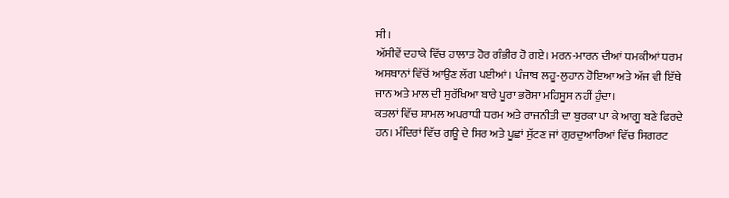ਸੀ।
ਅੱਸੀਵੇਂ ਦਹਾਕੇ ਵਿੱਚ ਹਾਲਾਤ ਹੋਰ ਗੰਭੀਰ ਹੋ ਗਏ। ਮਰਨ-ਮਾਰਨ ਦੀਆਂ ਧਮਕੀਆਂ ਧਰਮ ਅਸਥਾਨਾਂ ਵਿੱਚੋਂ ਆਉਣ ਲੱਗ ਪਈਆਂ। ਪੰਜਾਬ ਲਹੂ-ਲੁਹਾਨ ਹੋਇਆ ਅਤੇ ਅੱਜ ਵੀ ਇੱਥੇ ਜਾਨ ਅਤੇ ਮਾਲ ਦੀ ਸੁਰੱਖਿਆ ਬਾਰੇ ਪੂਰਾ ਭਰੋਸਾ ਮਹਿਸੂਸ ਨਹੀਂ ਹੁੰਦਾ।
ਕਤਲਾਂ ਵਿੱਚ ਸ਼ਾਮਲ ਅਪਰਾਧੀ ਧਰਮ ਅਤੇ ਰਾਜਨੀਤੀ ਦਾ ਬੁਰਕਾ ਪਾ ਕੇ ਆਗੂ ਬਣੇ ਫਿਰਦੇ ਹਨ। ਮੰਦਿਰਾਂ ਵਿੱਚ ਗਊ ਦੇ ਸਿਰ ਅਤੇ ਪੂਛਾਂ ਸੁੱਟਣ ਜਾਂ ਗੁਰਦੁਆਰਿਆਂ ਵਿੱਚ ਸਿਗਰਟ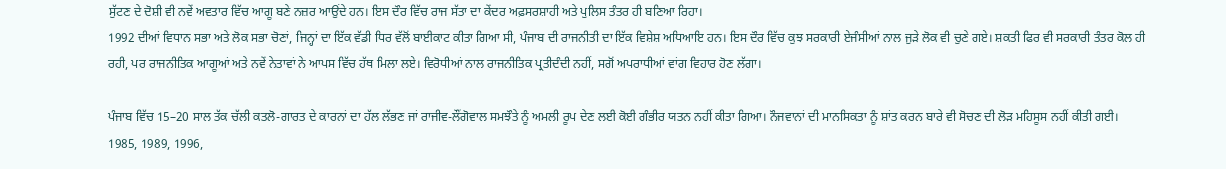ਸੁੱਟਣ ਦੇ ਦੋਸ਼ੀ ਵੀ ਨਵੇਂ ਅਵਤਾਰ ਵਿੱਚ ਆਗੂ ਬਣੇ ਨਜ਼ਰ ਆਉਂਦੇ ਹਨ। ਇਸ ਦੌਰ ਵਿੱਚ ਰਾਜ ਸੱਤਾ ਦਾ ਕੇਂਦਰ ਅਫ਼ਸਰਸ਼ਾਹੀ ਅਤੇ ਪੁਲਿਸ ਤੰਤਰ ਹੀ ਬਣਿਆ ਰਿਹਾ।
1992 ਦੀਆਂ ਵਿਧਾਨ ਸਭਾ ਅਤੇ ਲੋਕ ਸਭਾ ਚੋਣਾਂ, ਜਿਨ੍ਹਾਂ ਦਾ ਇੱਕ ਵੱਡੀ ਧਿਰ ਵੱਲੋਂ ਬਾਈਕਾਟ ਕੀਤਾ ਗਿਆ ਸੀ, ਪੰਜਾਬ ਦੀ ਰਾਜਨੀਤੀ ਦਾ ਇੱਕ ਵਿਸ਼ੇਸ਼ ਅਧਿਆਇ ਹਨ। ਇਸ ਦੌਰ ਵਿੱਚ ਕੁਝ ਸਰਕਾਰੀ ਏਜੰਸੀਆਂ ਨਾਲ ਜੁੜੇ ਲੋਕ ਵੀ ਚੁਣੇ ਗਏ। ਸ਼ਕਤੀ ਫਿਰ ਵੀ ਸਰਕਾਰੀ ਤੰਤਰ ਕੋਲ ਹੀ ਰਹੀ, ਪਰ ਰਾਜਨੀਤਿਕ ਆਗੂਆਂ ਅਤੇ ਨਵੇਂ ਨੇਤਾਵਾਂ ਨੇ ਆਪਸ ਵਿੱਚ ਹੱਥ ਮਿਲਾ ਲਏ। ਵਿਰੋਧੀਆਂ ਨਾਲ ਰਾਜਨੀਤਿਕ ਪ੍ਰਤੀਦੰਦੀ ਨਹੀਂ, ਸਗੋਂ ਅਪਰਾਧੀਆਂ ਵਾਂਗ ਵਿਹਾਰ ਹੋਣ ਲੱਗਾ।

ਪੰਜਾਬ ਵਿੱਚ 15–20 ਸਾਲ ਤੱਕ ਚੱਲੀ ਕਤਲੋ-ਗਾਰਤ ਦੇ ਕਾਰਨਾਂ ਦਾ ਹੱਲ ਲੱਭਣ ਜਾਂ ਰਾਜੀਵ-ਲੌਂਗੋਵਾਲ ਸਮਝੌਤੇ ਨੂੰ ਅਮਲੀ ਰੂਪ ਦੇਣ ਲਈ ਕੋਈ ਗੰਭੀਰ ਯਤਨ ਨਹੀਂ ਕੀਤਾ ਗਿਆ। ਨੌਜਵਾਨਾਂ ਦੀ ਮਾਨਸਿਕਤਾ ਨੂੰ ਸ਼ਾਂਤ ਕਰਨ ਬਾਰੇ ਵੀ ਸੋਚਣ ਦੀ ਲੋੜ ਮਹਿਸੂਸ ਨਹੀਂ ਕੀਤੀ ਗਈ।
1985, 1989, 1996,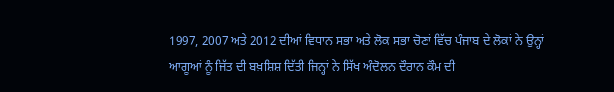1997, 2007 ਅਤੇ 2012 ਦੀਆਂ ਵਿਧਾਨ ਸਭਾ ਅਤੇ ਲੋਕ ਸਭਾ ਚੋਣਾਂ ਵਿੱਚ ਪੰਜਾਬ ਦੇ ਲੋਕਾਂ ਨੇ ਉਨ੍ਹਾਂ ਆਗੂਆਂ ਨੂੰ ਜਿੱਤ ਦੀ ਬਖ਼ਸ਼ਿਸ਼ ਦਿੱਤੀ ਜਿਨ੍ਹਾਂ ਨੇ ਸਿੱਖ ਅੰਦੋਲਨ ਦੌਰਾਨ ਕੌਮ ਦੀ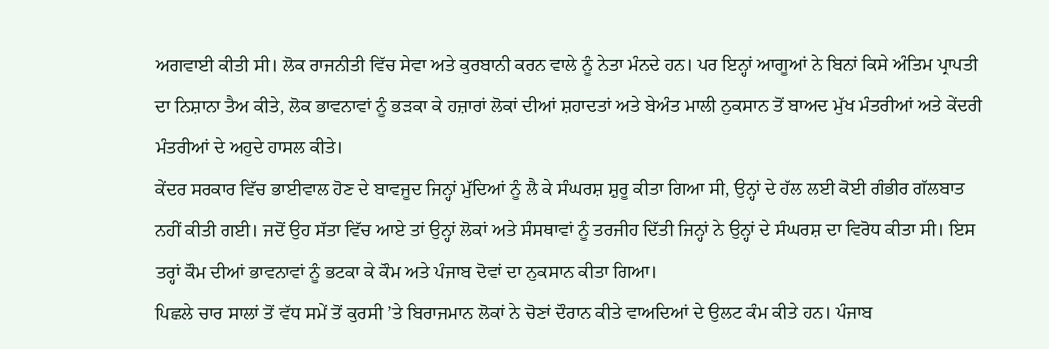ਅਗਵਾਈ ਕੀਤੀ ਸੀ। ਲੋਕ ਰਾਜਨੀਤੀ ਵਿੱਚ ਸੇਵਾ ਅਤੇ ਕੁਰਬਾਨੀ ਕਰਨ ਵਾਲੇ ਨੂੰ ਨੇਤਾ ਮੰਨਦੇ ਹਨ। ਪਰ ਇਨ੍ਹਾਂ ਆਗੂਆਂ ਨੇ ਬਿਨਾਂ ਕਿਸੇ ਅੰਤਿਮ ਪ੍ਰਾਪਤੀ ਦਾ ਨਿਸ਼ਾਨਾ ਤੈਅ ਕੀਤੇ, ਲੋਕ ਭਾਵਨਾਵਾਂ ਨੂੰ ਭੜਕਾ ਕੇ ਹਜ਼ਾਰਾਂ ਲੋਕਾਂ ਦੀਆਂ ਸ਼ਹਾਦਤਾਂ ਅਤੇ ਬੇਅੰਤ ਮਾਲੀ ਨੁਕਸਾਨ ਤੋਂ ਬਾਅਦ ਮੁੱਖ ਮੰਤਰੀਆਂ ਅਤੇ ਕੇਂਦਰੀ ਮੰਤਰੀਆਂ ਦੇ ਅਹੁਦੇ ਹਾਸਲ ਕੀਤੇ।
ਕੇਂਦਰ ਸਰਕਾਰ ਵਿੱਚ ਭਾਈਵਾਲ ਹੋਣ ਦੇ ਬਾਵਜੂਦ ਜਿਨ੍ਹਾਂ ਮੁੱਦਿਆਂ ਨੂੰ ਲੈ ਕੇ ਸੰਘਰਸ਼ ਸ਼ੁਰੂ ਕੀਤਾ ਗਿਆ ਸੀ, ਉਨ੍ਹਾਂ ਦੇ ਹੱਲ ਲਈ ਕੋਈ ਗੰਭੀਰ ਗੱਲਬਾਤ ਨਹੀਂ ਕੀਤੀ ਗਈ। ਜਦੋਂ ਉਹ ਸੱਤਾ ਵਿੱਚ ਆਏ ਤਾਂ ਉਨ੍ਹਾਂ ਲੋਕਾਂ ਅਤੇ ਸੰਸਥਾਵਾਂ ਨੂੰ ਤਰਜੀਹ ਦਿੱਤੀ ਜਿਨ੍ਹਾਂ ਨੇ ਉਨ੍ਹਾਂ ਦੇ ਸੰਘਰਸ਼ ਦਾ ਵਿਰੋਧ ਕੀਤਾ ਸੀ। ਇਸ ਤਰ੍ਹਾਂ ਕੌਮ ਦੀਆਂ ਭਾਵਨਾਵਾਂ ਨੂੰ ਭਟਕਾ ਕੇ ਕੌਮ ਅਤੇ ਪੰਜਾਬ ਦੋਵਾਂ ਦਾ ਨੁਕਸਾਨ ਕੀਤਾ ਗਿਆ।
ਪਿਛਲੇ ਚਾਰ ਸਾਲਾਂ ਤੋਂ ਵੱਧ ਸਮੇਂ ਤੋਂ ਕੁਰਸੀ ’ਤੇ ਬਿਰਾਜਮਾਨ ਲੋਕਾਂ ਨੇ ਚੋਣਾਂ ਦੌਰਾਨ ਕੀਤੇ ਵਾਅਦਿਆਂ ਦੇ ਉਲਟ ਕੰਮ ਕੀਤੇ ਹਨ। ਪੰਜਾਬ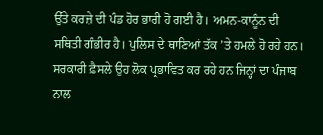ਉੱਤੇ ਕਰਜ਼ੇ ਦੀ ਪੰਡ ਹੋਰ ਭਾਰੀ ਹੋ ਗਈ ਹੈ। ਅਮਨ-ਕਾਨੂੰਨ ਦੀ ਸਥਿਤੀ ਗੰਭੀਰ ਹੈ। ਪੁਲਿਸ ਦੇ ਥਾਣਿਆਂ ਤੱਕ ’ਤੇ ਹਮਲੇ ਹੋ ਰਹੇ ਹਨ। ਸਰਕਾਰੀ ਫ਼ੈਸਲੇ ਉਹ ਲੋਕ ਪ੍ਰਭਾਵਿਤ ਕਰ ਰਹੇ ਹਨ ਜਿਨ੍ਹਾਂ ਦਾ ਪੰਜਾਬ ਨਾਲ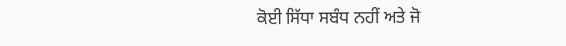ਕੋਈ ਸਿੱਧਾ ਸਬੰਧ ਨਹੀਂ ਅਤੇ ਜੋ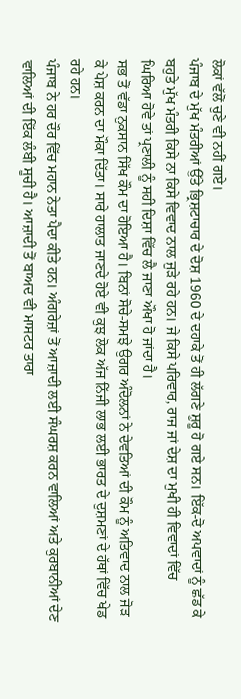ਲੋਕਾਂ ਵੱਲੋਂ ਚੁਣੇ ਵੀ ਨਹੀਂ ਗਏ।
ਪੰਜਾਬ ਦੇ ਮੁੱਖ ਮੰਤਰੀਆਂ ਉੱਤੇ ਭ੍ਰਿਸ਼ਟਾਚਾਰ ਦੇ ਦੋਸ਼ 1960 ਦੇ ਦਹਾਕੇ ਤੋਂ ਹੀ ਲੱਗਣੇ ਸ਼ੁਰੂ ਹੋ ਗਏ ਸਨ। ਇੱਕ-ਦੋ ਅਪਵਾਦਾਂ ਨੂੰ ਛੱਡ ਕੇ ਬਹੁਤੇ ਮੁੱਖ ਮੰਤਰੀ ਕਿਸੇ ਨਾ ਕਿਸੇ ਵਿਵਾਦ ਨਾਲ ਜੁੜੇ ਰਹੇ ਹਨ। ਜੇ ਕਿਸੇ ਪਰਿਵਾਰ, ਰਾਜ ਜਾਂ ਦੇਸ਼ ਦਾ ਮੁਖੀ ਹੀ ਵਿਵਾਦਾਂ ਵਿੱਚ ਘਿਰਿਆ ਹੋਵੇ ਤਾਂ ਪ੍ਰਣਾਲੀ ਨੂੰ ਸਹੀ ਦਿਸ਼ਾ ਵਿੱਚ ਲੈ ਜਾਣਾ ਔਖਾ ਹੋ ਜਾਂਦਾ ਹੈ।
ਸਭ ਤੋਂ ਵੱਡਾ ਨੁਕਸਾਨ ਸਿੱਖ ਕੌਮ ਦਾ ਹੋਇਆ ਹੈ। ਬਿਨਾਂ ਸੋਚੇ-ਸਮਝੇ ਉਗਰ ਅੰਦੋਲਨਾਂ ਨੇ ਦੇਵਤਿਆਂ ਦੀ ਕੌਮ ਨੂੰ ਅਤਿਵਾਦ ਨਾਲ ਜੋੜ ਕੇ ਪੇਸ਼ ਕਰਨ ਦਾ ਮੌਕਾ ਦਿੱਤਾ। ਸਾਰੇ ਹਾਲਾਤ ਜਾਣਦੇ ਹੋਏ ਵੀ ਕੁਝ ਲੋਕ ਅੱਜ ਨਿੱਜੀ ਲਾਭ ਲਈ ਭਾਰਤ ਦੇ ਦੁਸ਼ਮਣਾਂ ਦੇ ਹੱਥਾਂ ਵਿੱਚ ਖੇਡ ਰਹੇ ਹਨ।
ਪੰਜਾਬ ਨੇ ਹਰ ਦੌਰ ਵਿੱਚ ਮਹਾਨ ਨੇਤਾ ਪੈਦਾ ਕੀਤੇ ਹਨ। ਅੰਗਰੇਜ਼ਾਂ ਤੋਂ ਆਜ਼ਾਦੀ ਲਈ ਸੰਘਰਸ਼ ਕਰਨ ਵਾਲਿਆਂ ਅਤੇ ਕੁਰਬਾਨੀਆਂ ਦੇਣ ਵਾਲਿਆਂ ਦੀ ਇੱਕ ਲੰਬੀ ਸੂਚੀ ਹੈ। ਆਜ਼ਾਦੀ ਤੋਂ ਬਾਅਦ ਵੀ ਮਾਸਟਰ ਤਾਰਾ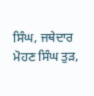ਸਿੰਘ, ਜਥੇਦਾਰ ਮੋਹਣ ਸਿੰਘ ਤੁੜ,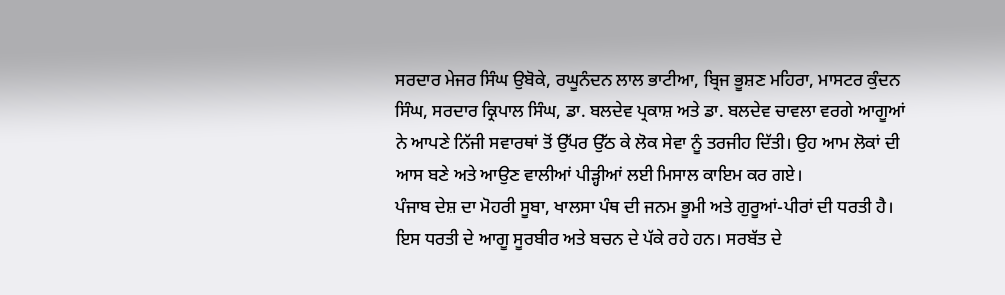ਸਰਦਾਰ ਮੇਜਰ ਸਿੰਘ ਉਬੋਕੇ, ਰਘੂਨੰਦਨ ਲਾਲ ਭਾਟੀਆ, ਬ੍ਰਿਜ ਭੂਸ਼ਣ ਮਹਿਰਾ, ਮਾਸਟਰ ਕੁੰਦਨ ਸਿੰਘ, ਸਰਦਾਰ ਕ੍ਰਿਪਾਲ ਸਿੰਘ, ਡਾ. ਬਲਦੇਵ ਪ੍ਰਕਾਸ਼ ਅਤੇ ਡਾ. ਬਲਦੇਵ ਚਾਵਲਾ ਵਰਗੇ ਆਗੂਆਂ ਨੇ ਆਪਣੇ ਨਿੱਜੀ ਸਵਾਰਥਾਂ ਤੋਂ ਉੱਪਰ ਉੱਠ ਕੇ ਲੋਕ ਸੇਵਾ ਨੂੰ ਤਰਜੀਹ ਦਿੱਤੀ। ਉਹ ਆਮ ਲੋਕਾਂ ਦੀ ਆਸ ਬਣੇ ਅਤੇ ਆਉਣ ਵਾਲੀਆਂ ਪੀੜ੍ਹੀਆਂ ਲਈ ਮਿਸਾਲ ਕਾਇਮ ਕਰ ਗਏ।
ਪੰਜਾਬ ਦੇਸ਼ ਦਾ ਮੋਹਰੀ ਸੂਬਾ, ਖਾਲਸਾ ਪੰਥ ਦੀ ਜਨਮ ਭੂਮੀ ਅਤੇ ਗੁਰੂਆਂ-ਪੀਰਾਂ ਦੀ ਧਰਤੀ ਹੈ। ਇਸ ਧਰਤੀ ਦੇ ਆਗੂ ਸੂਰਬੀਰ ਅਤੇ ਬਚਨ ਦੇ ਪੱਕੇ ਰਹੇ ਹਨ। ਸਰਬੱਤ ਦੇ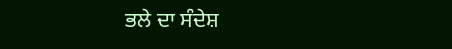ਭਲੇ ਦਾ ਸੰਦੇਸ਼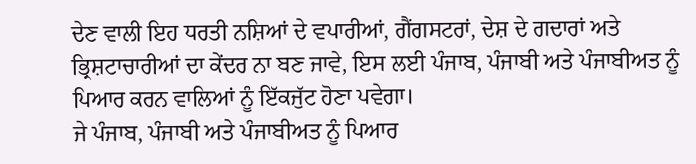ਦੇਣ ਵਾਲੀ ਇਹ ਧਰਤੀ ਨਸ਼ਿਆਂ ਦੇ ਵਪਾਰੀਆਂ, ਗੈਂਗਸਟਰਾਂ, ਦੇਸ਼ ਦੇ ਗਦਾਰਾਂ ਅਤੇ ਭ੍ਰਿਸ਼ਟਾਚਾਰੀਆਂ ਦਾ ਕੇਂਦਰ ਨਾ ਬਣ ਜਾਵੇ, ਇਸ ਲਈ ਪੰਜਾਬ, ਪੰਜਾਬੀ ਅਤੇ ਪੰਜਾਬੀਅਤ ਨੂੰ ਪਿਆਰ ਕਰਨ ਵਾਲਿਆਂ ਨੂੰ ਇੱਕਜੁੱਟ ਹੋਣਾ ਪਵੇਗਾ।
ਜੇ ਪੰਜਾਬ, ਪੰਜਾਬੀ ਅਤੇ ਪੰਜਾਬੀਅਤ ਨੂੰ ਪਿਆਰ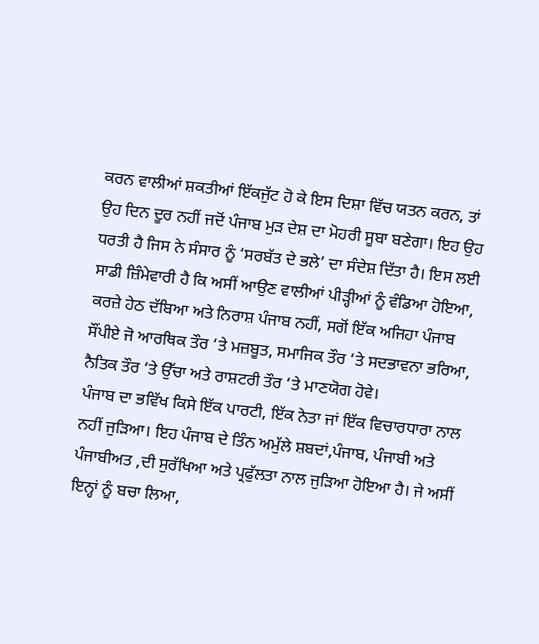ਕਰਨ ਵਾਲੀਆਂ ਸ਼ਕਤੀਆਂ ਇੱਕਜੁੱਟ ਹੋ ਕੇ ਇਸ ਦਿਸ਼ਾ ਵਿੱਚ ਯਤਨ ਕਰਨ, ਤਾਂ ਉਹ ਦਿਨ ਦੂਰ ਨਹੀਂ ਜਦੋਂ ਪੰਜਾਬ ਮੁੜ ਦੇਸ਼ ਦਾ ਮੋਹਰੀ ਸੂਬਾ ਬਣੇਗਾ। ਇਹ ਉਹ ਧਰਤੀ ਹੈ ਜਿਸ ਨੇ ਸੰਸਾਰ ਨੂੰ ‘ਸਰਬੱਤ ਦੇ ਭਲੇ’ ਦਾ ਸੰਦੇਸ਼ ਦਿੱਤਾ ਹੈ। ਇਸ ਲਈ ਸਾਡੀ ਜ਼ਿੰਮੇਵਾਰੀ ਹੈ ਕਿ ਅਸੀਂ ਆਉਣ ਵਾਲੀਆਂ ਪੀੜ੍ਹੀਆਂ ਨੂੰ ਵੰਡਿਆ ਹੋਇਆ, ਕਰਜ਼ੇ ਹੇਠ ਦੱਬਿਆ ਅਤੇ ਨਿਰਾਸ਼ ਪੰਜਾਬ ਨਹੀਂ, ਸਗੋਂ ਇੱਕ ਅਜਿਹਾ ਪੰਜਾਬ ਸੌਂਪੀਏ ਜੋ ਆਰਥਿਕ ਤੌਰ ‘ਤੇ ਮਜ਼ਬੂਤ, ਸਮਾਜਿਕ ਤੌਰ ‘ਤੇ ਸਦਭਾਵਨਾ ਭਰਿਆ, ਨੈਤਿਕ ਤੌਰ ‘ਤੇ ਉੱਚਾ ਅਤੇ ਰਾਸ਼ਟਰੀ ਤੌਰ ‘ਤੇ ਮਾਣਯੋਗ ਹੋਵੇ।
ਪੰਜਾਬ ਦਾ ਭਵਿੱਖ ਕਿਸੇ ਇੱਕ ਪਾਰਟੀ, ਇੱਕ ਨੇਤਾ ਜਾਂ ਇੱਕ ਵਿਚਾਰਧਾਰਾ ਨਾਲ ਨਹੀਂ ਜੁੜਿਆ। ਇਹ ਪੰਜਾਬ ਦੇ ਤਿੰਨ ਅਮੁੱਲੇ ਸ਼ਬਦਾਂ,ਪੰਜਾਬ, ਪੰਜਾਬੀ ਅਤੇ ਪੰਜਾਬੀਅਤ ,ਦੀ ਸੁਰੱਖਿਆ ਅਤੇ ਪ੍ਰਫੁੱਲਤਾ ਨਾਲ ਜੁੜਿਆ ਹੋਇਆ ਹੈ। ਜੇ ਅਸੀਂ ਇਨ੍ਹਾਂ ਨੂੰ ਬਚਾ ਲਿਆ,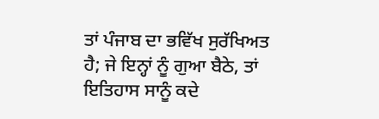ਤਾਂ ਪੰਜਾਬ ਦਾ ਭਵਿੱਖ ਸੁਰੱਖਿਅਤ ਹੈ; ਜੇ ਇਨ੍ਹਾਂ ਨੂੰ ਗੁਆ ਬੈਠੇ, ਤਾਂ ਇਤਿਹਾਸ ਸਾਨੂੰ ਕਦੇ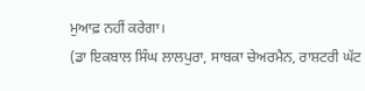ਮੁਆਫ਼ ਨਹੀਂ ਕਰੇਗਾ।
(ਡਾ ਇਕਬਾਲ ਸਿੰਘ ਲਾਲਪੁਰਾ, ਸਾਬਕਾ ਚੇਅਰਮੈਨ, ਰਾਸ਼ਟਰੀ ਘੱਟ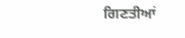ਗਿਣਤੀਆਂ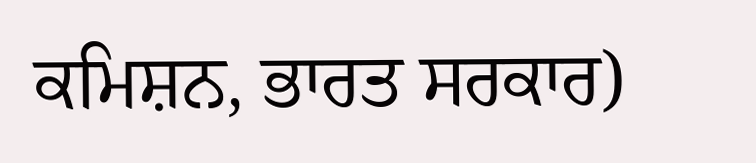ਕਮਿਸ਼ਨ, ਭਾਰਤ ਸਰਕਾਰ)